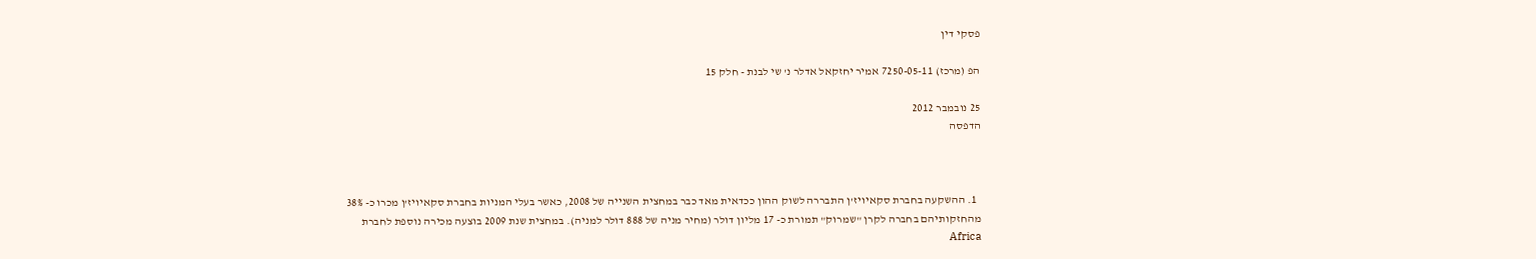פסקי דין

הפ (מרכז) 7250-05-11 אמיר יחזקאל אדלר נ' שי לבנת - חלק 15

25 נובמבר 2012
הדפסה



  1. ההשקעה בחברת סקאיויז'ן התבררה לשוק ההון ככדאית מאד כבר במחצית השנייה של 2008, כאשר בעלי המניות בחברת סקאיויז'ן מכרו כ- 38% מהחזקותיהם בחברה לקרן "שמרוק" תמורת כ- 17 מליון דולר (מחיר מניה של 888 דולר למניה). במחצית שנת 2009 בוצעה מכירה נוספת לחברת Africa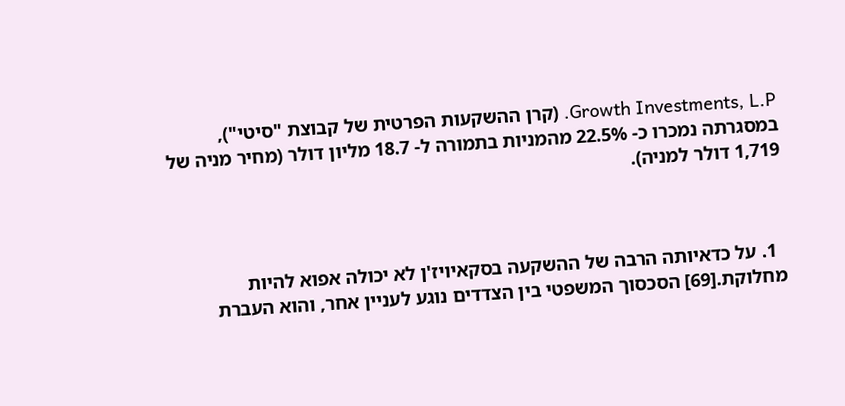Growth Investments, L.P. (קרן ההשקעות הפרטית של קבוצת "סיטי"), במסגרתה נמכרו כ- 22.5% מהמניות בתמורה ל- 18.7 מליון דולר (מחיר מניה של 1,719 דולר למניה).



  1. על כדאיותה הרבה של ההשקעה בסקאיויז'ן לא יכולה אפוא להיות מחלוקת.[69] הסכסוך המשפטי בין הצדדים נוגע לעניין אחר, והוא העברת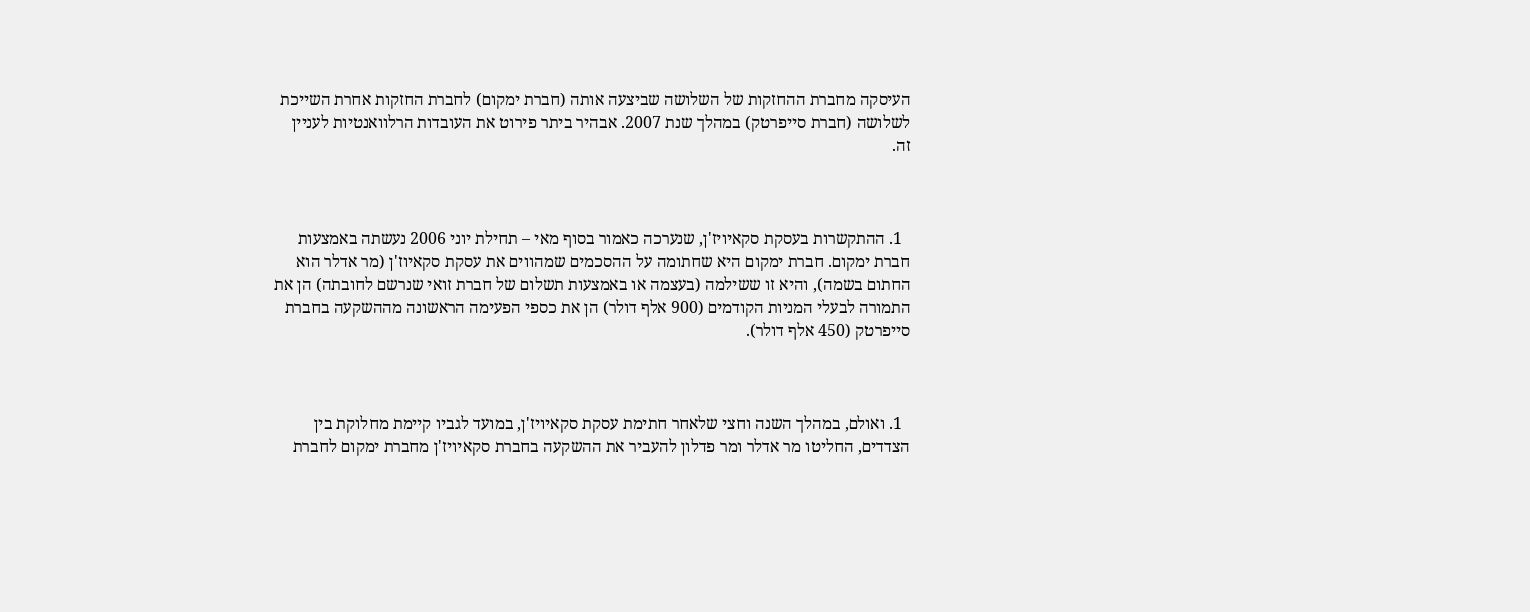העיסקה מחברת ההחזקות של השלושה שביצעה אותה (חברת ימקום) לחברת החזקות אחרת השייכת לשלושה (חברת סייפרטק) במהלך שנת 2007. אבהיר ביתר פירוט את העובדות הרלוואנטיות לעניין זה.



  1. ההתקשרות בעסקת סקאיויז'ן, שנערכה כאמור בסוף מאי – תחילת יוני 2006 נעשתה באמצעות חברת ימקום. חברת ימקום היא שחתומה על ההסכמים שמהווים את עסקת סקאיוז'ן (מר אדלר הוא החתום בשמה), והיא זו ששילמה (בעצמה או באמצעות תשלום של חברת זואי שנרשם לחובתה) הן את התמורה לבעלי המניות הקודמים (900 אלף דולר) הן את כספי הפעימה הראשונה מההשקעה בחברת סייפרטק (450 אלף דולר).



  1. ואולם, במהלך השנה וחצי שלאחר חתימת עסקת סקאיויז'ן, במועד לגביו קיימת מחלוקת בין הצדדים, החליטו מר אדלר ומר פדלון להעביר את ההשקעה בחברת סקאיויז'ן מחברת ימקום לחברת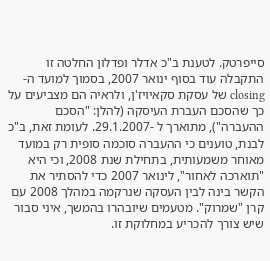סייפרטק. לטענת ב"כ אדלר ופדלון החלטה זו התקבלה עוד בסוף ינואר 2007, בסמוך למועד ה- closing של עסקת סקאיויז'ן, ולראיה הם מצביעים על כך שהסכם העברת העיסקה (להלן: "הסכם ההעברה"), מתוארך ל -29.1.2007. לעומת זאת, ב"כ לבנת, טוענים כי ההעברה סוכמה סופית רק במועד מאוחר משמעותית, בתחילת שנת 2008, וכי היא "תוארכה לאחור", לינואר 2007 כדי להסתיר את הקשר בינה לבין העסקה שנרקמה במהלך 2008 עם קרן "שמרוק". מטעמים שיובהרו בהמשך, איני סבור שיש צורך להכריע במחלוקת זו.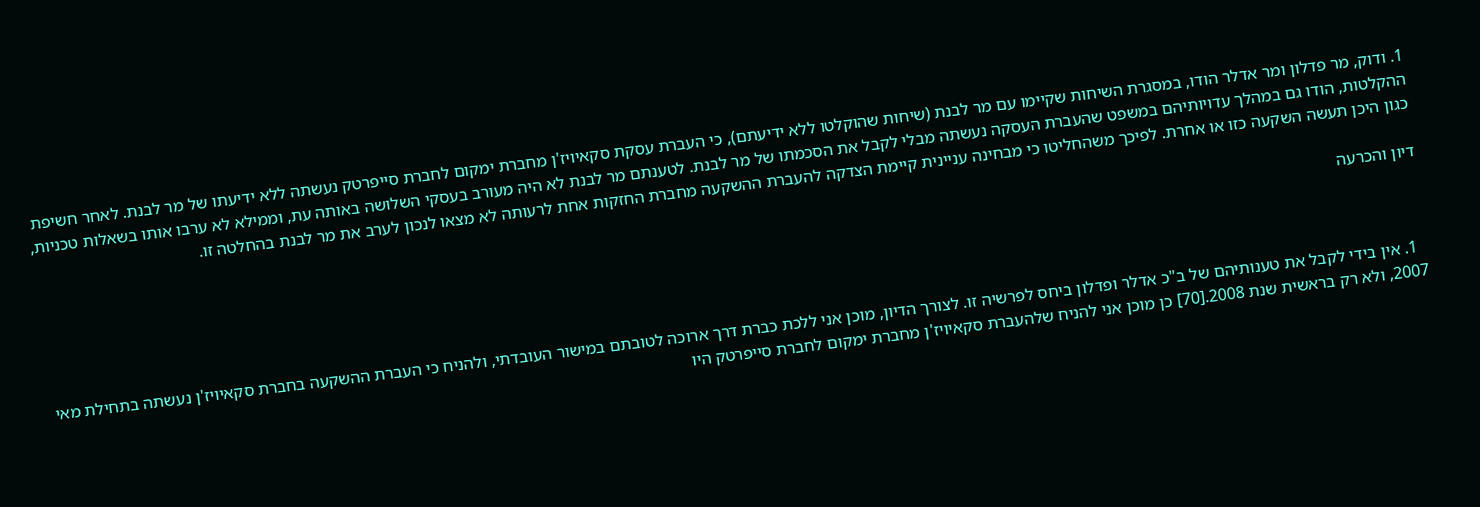1. ודוק, מר פדלון ומר אדלר הודו, במסגרת השיחות שקיימו עם מר לבנת (שיחות שהוקלטו ללא ידיעתם), כי העברת עסקת סקאיויז'ן מחברת ימקום לחברת סייפרטק נעשתה ללא ידיעתו של מר לבנת. לאחר חשיפת ההקלטות, הודו גם במהלך עדויותיהם במשפט שהעברת העסקה נעשתה מבלי לקבל את הסכמתו של מר לבנת. לטענתם מר לבנת לא היה מעורב בעסקי השלושה באותה עת, וממילא לא ערבו אותו בשאלות טכניות, כגון היכן תעשה השקעה כזו או אחרת. לפיכך משהחליטו כי מבחינה עניינית קיימת הצדקה להעברת ההשקעה מחברת החזקות אחת לרעותה לא מצאו לנכון לערב את מר לבנת בהחלטה זו.

דיון והכרעה



  1. אין בידי לקבל את טענותיהם של ב"כ אדלר ופדלון ביחס לפרשיה זו. לצורך הדיון, מוכן אני ללכת כברת דרך ארוכה לטובתם במישור העובדתי, ולהניח כי העברת ההשקעה בחברת סקאיויז'ן נעשתה בתחילת מאי 2007, ולא רק בראשית שנת 2008.[70] כן מוכן אני להניח שלהעברת סקאיויז'ן מחברת ימקום לחברת סייפרטק היו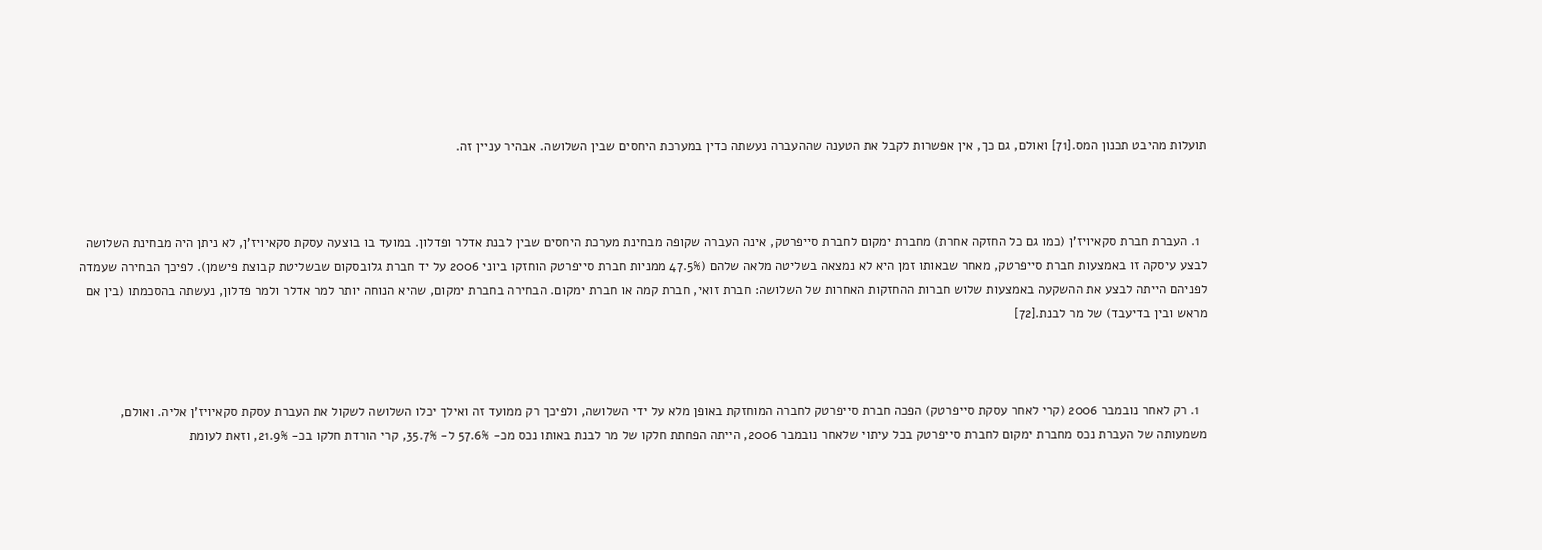תועלות מהיבט תכנון המס.[71] ואולם, גם כך, אין אפשרות לקבל את הטענה שההעברה נעשתה כדין במערכת היחסים שבין השלושה. אבהיר עניין זה.



  1. העברת חברת סקאיויז'ן (כמו גם כל החזקה אחרת) מחברת ימקום לחברת סייפרטק, אינה העברה שקופה מבחינת מערכת היחסים שבין לבנת אדלר ופדלון. במועד בו בוצעה עסקת סקאיויז'ן, לא ניתן היה מבחינת השלושה לבצע עיסקה זו באמצעות חברת סייפרטק, מאחר שבאותו זמן היא לא נמצאה בשליטה מלאה שלהם (47.5% ממניות חברת סייפרטק הוחזקו ביוני 2006 על יד חברת גלובסקום שבשליטת קבוצת פישמן). לפיכך הבחירה שעמדה לפניהם הייתה לבצע את ההשקעה באמצעות שלוש חברות ההחזקות האחרות של השלושה: חברת זואי, חברת קמה או חברת ימקום. הבחירה בחברת ימקום, שהיא הנוחה יותר למר אדלר ולמר פדלון, נעשתה בהסכמתו (בין אם מראש ובין בדיעבד) של מר לבנת.[72]



  1. רק לאחר נובמבר 2006 (קרי לאחר עסקת סייפרטק) הפכה חברת סייפרטק לחברה המוחזקת באופן מלא על ידי השלושה, ולפיכך רק ממועד זה ואילך יכלו השלושה לשקול את העברת עסקת סקאיויז'ן אליה. ואולם, משמעותה של העברת נכס מחברת ימקום לחברת סייפרטק בכל עיתוי שלאחר נובמבר 2006, הייתה הפחתת חלקו של מר לבנת באותו נכס מכ- 57.6% ל- 35.7%, קרי הורדת חלקו בכ- 21.9%, וזאת לעומת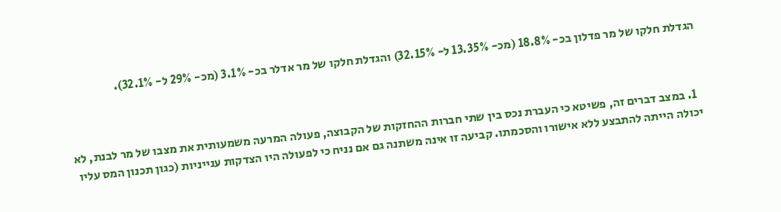הגדלת חלקו של מר פדלון בכ- 18.8% (מכ- 13.35% ל- 32.15%) והגדלת חלקו של מר אדלר בכ- 3.1% (מכ- 29% ל- 32.1%).



  1. במצב דברים זה, פשיטא כי העברת נכס בין שתי חברות ההחזקות של הקבוצה, פעולה המרעה משמעותית את מצבו של מר לבנת, לא יכולה הייתה להתבצע ללא אישורו והסכמתו. קביעה זו אינה משתנה גם אם נניח כי לפעולה היו הצדקות ענייניות (כגון תכנון המס עליו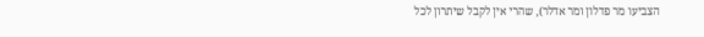הצביעו מר פדלון ומר אדלר), שהרי אין לקבל שיתרון לכל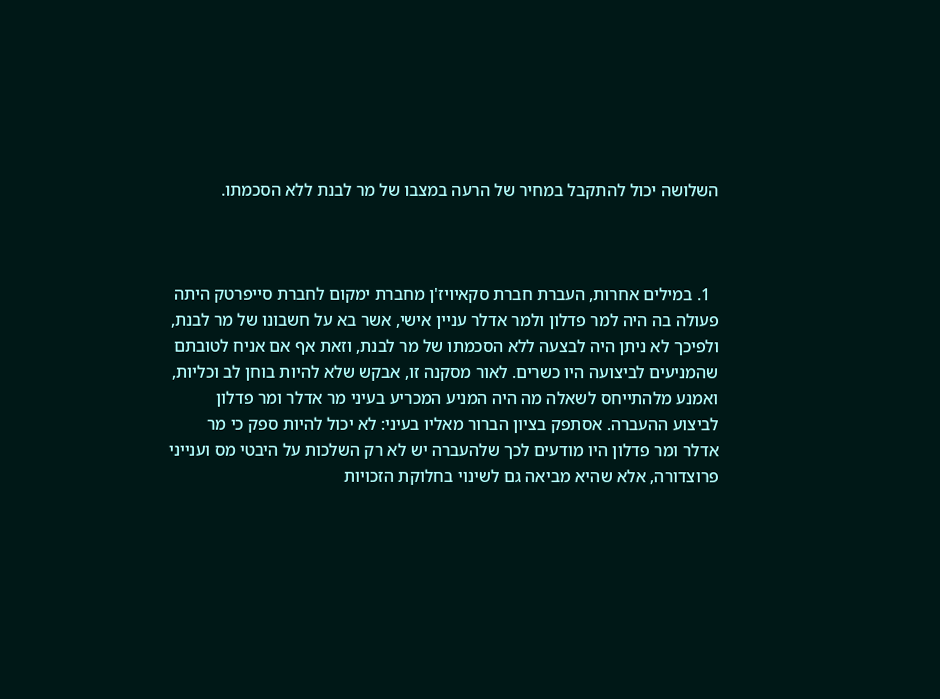השלושה יכול להתקבל במחיר של הרעה במצבו של מר לבנת ללא הסכמתו.



  1. במילים אחרות, העברת חברת סקאיויז'ן מחברת ימקום לחברת סייפרטק היתה פעולה בה היה למר פדלון ולמר אדלר עניין אישי, אשר בא על חשבונו של מר לבנת, ולפיכך לא ניתן היה לבצעה ללא הסכמתו של מר לבנת, וזאת אף אם אניח לטובתם שהמניעים לביצועה היו כשרים. לאור מסקנה זו, אבקש שלא להיות בוחן לב וכליות, ואמנע מלהתייחס לשאלה מה היה המניע המכריע בעיני מר אדלר ומר פדלון לביצוע ההעברה. אסתפק בציון הברור מאליו בעיני: לא יכול להיות ספק כי מר אדלר ומר פדלון היו מודעים לכך שלהעברה יש לא רק השלכות על היבטי מס וענייני פרוצדורה, אלא שהיא מביאה גם לשינוי בחלוקת הזכויות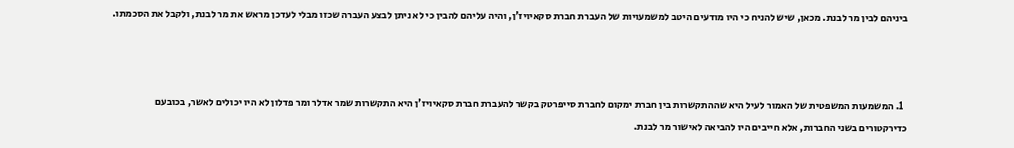ביניהם לבין מר לבנת. מכאן, שיש להניח כי היו מודעים היטב למשמעויות של העברת חברת סקאיויז'ן, והיה עליהם להבין כי לא ניתן לבצע העברה שכזו מבלי לעדכן מראש את מר לבנת, ולקבל את הסכמתו.



  1. המשמעות המשפטית של האמור לעיל היא שההתקשרות בין חברת ימקום לחברת סייפרטק בקשר להעברת חברת סקאיויז'ן היא התקשרות שמר אדלר ומר פדלון לא היו יכולים לאשר, בכובעם כדירקטורים בשני החברות, אלא חייבים היו להביאה לאישור מר לבנת.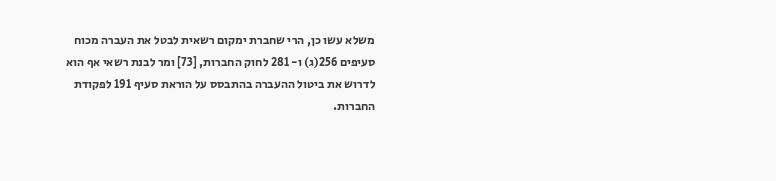משלא עשו כן, הרי שחברת ימקום רשאית לבטל את העברה מכוח סעיפים 256(ג) ו- 281 לחוק החברות, [73] ומר לבנת רשאי אף הוא לדרוש את ביטול ההעברה בהתבסס על הוראת סעיף 191 לפקודת החברות.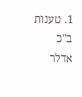1. טענות ב"כ אדלר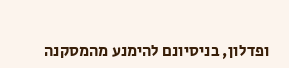ופדלון, בניסיונם להימנע מהמסקנה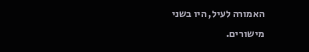האמורה לעיל, היו בשני מישורים.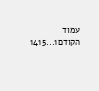עמוד הקודם1...1415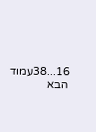16...38עמוד הבא